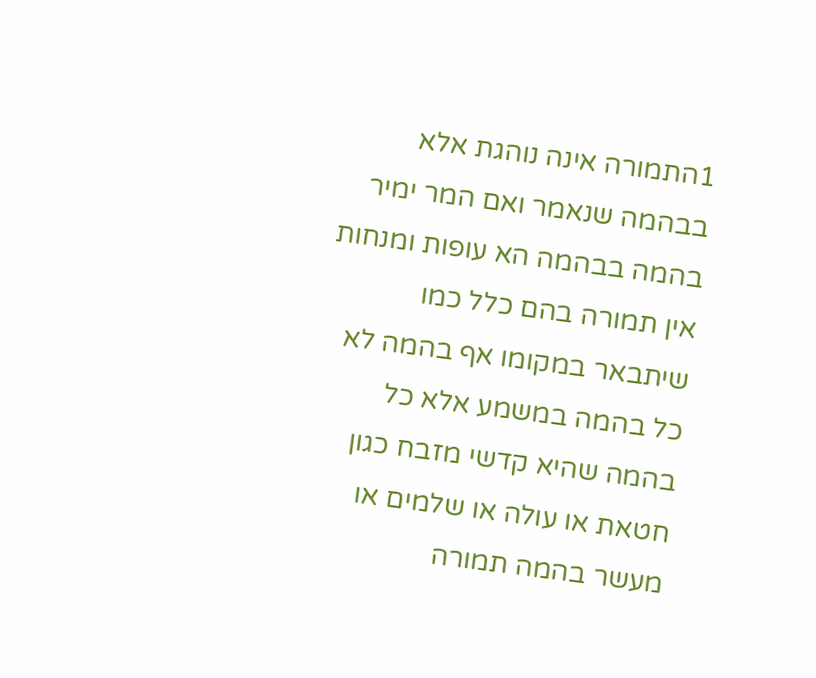1התמורה אינה נוהגת אלא בבהמה שנאמר ואם המר ימיר בהמה בבהמה הא עופות ומנחות אין תמורה בהם כלל כמו שיתבאר במקומו אף בהמה לא כל בהמה במשמע אלא כל בהמה שהיא קדשי מזבח כגון חטאת או עולה או שלמים או מעשר בהמה תמורה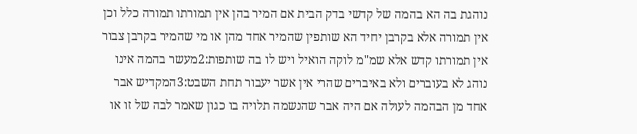נוהגת בה הא בהמה של קדשי בדק הבית אם המיר בהן אין תמורתו תמורה כלל וכן אין תמורה אלא בקרבן יחיד הא שותפין שהמיר אחד מהן או מי שהמיר בקרבן צבור אין תמורתו קדש אלא שמ"מ לוקה הואיל ויש לו בה שותפות:2מעשר בהמה אינו נוהג לא בעוברים ולא באיברים שהרי אין אשר יעבור תחת השבט:3המקדיש אבר אחד מן הבהמה לעולה אם היה אבר שהנשמה תלויה בו כגון שאמר לבה של זו או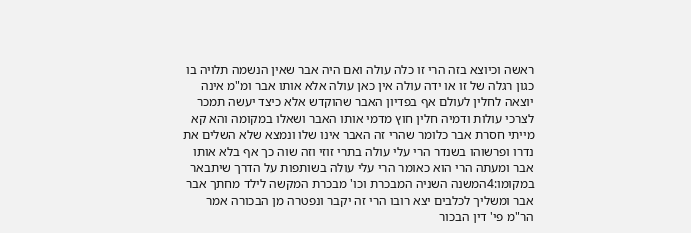ראשה וכיוצא בזה הרי זו כלה עולה ואם היה אבר שאין הנשמה תלויה בו כגון רגלה של זו או ידה עולה אין כאן עולה אלא אותו אבר ומ"מ אינה יוצאה לחלין לעולם אף בפדיון האבר שהוקדש אלא כיצד יעשה תמכר לצרכי עולות ודמיה חלין חוץ מדמי אותו האבר ושאלו במקומה והא קא מייתי חסרת אבר כלומר שהרי זה האבר אינו שלו ונמצא שלא השלים את נדרו ופרשוהו בשנדר הרי עלי עולה בתרי זוזי וזה שוה כך אף בלא אותו אבר ומעתה הרי הוא כאומר הרי עלי עולה בשותפות על הדרך שיתבאר במקומו:4המשנה השניה המבכרת וכו' מבכרת המקשה לילד מחתך אבר אבר ומשליך לכלבים יצא רובו הרי זה יקבר ונפטרה מן הבכורה אמר הר"מ פי' דין הבכור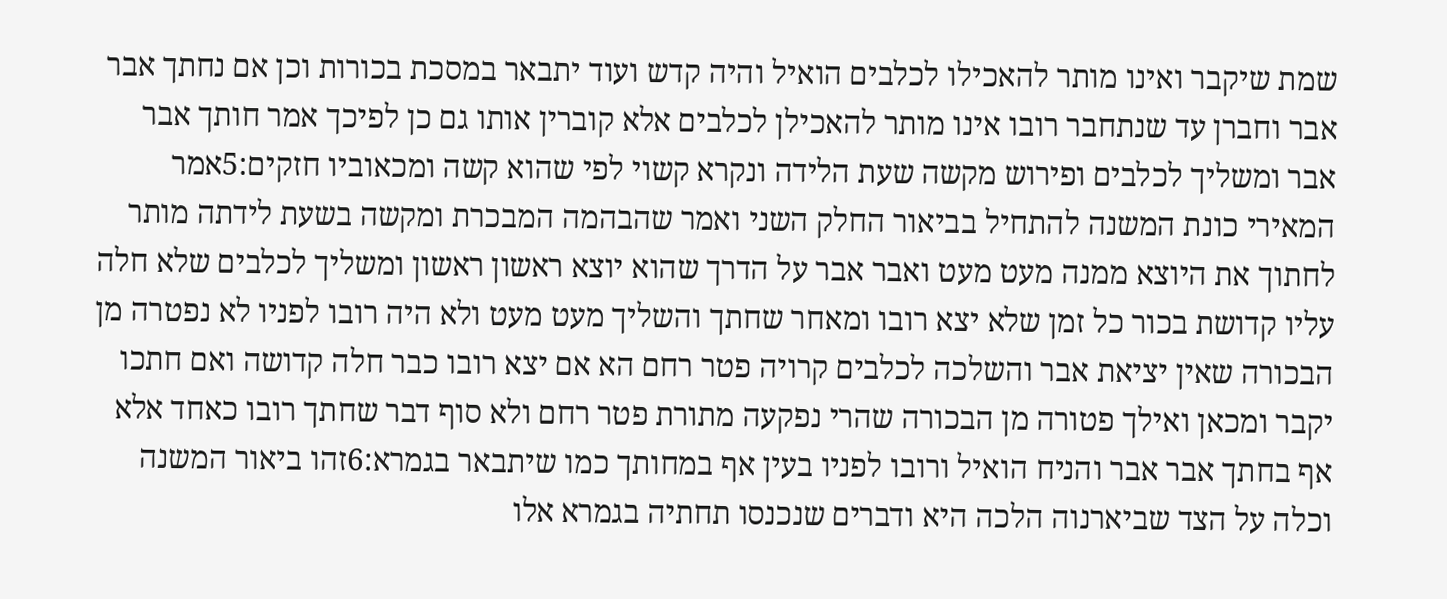שמת שיקבר ואינו מותר להאכילו לכלבים הואיל והיה קדש ועוד יתבאר במסכת בכורות וכן אם נחתך אבר אבר וחברן עד שנתחבר רובו אינו מותר להאכילן לכלבים אלא קוברין אותו גם כן לפיכך אמר חותך אבר אבר ומשליך לכלבים ופירוש מקשה שעת הלידה ונקרא קשוי לפי שהוא קשה ומכאוביו חזקים:5אמר המאירי כונת המשנה להתחיל בביאור החלק השני ואמר שהבהמה המבכרת ומקשה בשעת לידתה מותר לחתוך את היוצא ממנה מעט מעט ואבר אבר על הדרך שהוא יוצא ראשון ראשון ומשליך לכלבים שלא חלה עליו קדושת בכור כל זמן שלא יצא רובו ומאחר שחתך והשליך מעט מעט ולא היה רובו לפניו לא נפטרה מן הבכורה שאין יציאת אבר והשלכה לכלבים קרויה פטר רחם הא אם יצא רובו כבר חלה קדושה ואם חתכו יקבר ומכאן ואילך פטורה מן הבכורה שהרי נפקעה מתורת פטר רחם ולא סוף דבר שחתך רובו כאחד אלא אף בחתך אבר אבר והניח הואיל ורובו לפניו בעין אף במחותך כמו שיתבאר בגמרא:6זהו ביאור המשנה וכלה על הצד שביארנוה הלכה היא ודברים שנכנסו תחתיה בגמרא אלו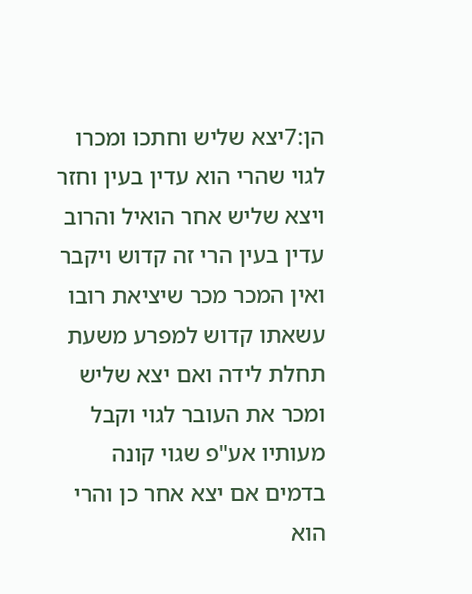הן:7יצא שליש וחתכו ומכרו לגוי שהרי הוא עדין בעין וחזר ויצא שליש אחר הואיל והרוב עדין בעין הרי זה קדוש ויקבר ואין המכר מכר שיציאת רובו עשאתו קדוש למפרע משעת תחלת לידה ואם יצא שליש ומכר את העובר לגוי וקבל מעותיו אע"פ שגוי קונה בדמים אם יצא אחר כן והרי הוא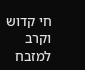חי קדוש וקרב למזבח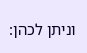וניתן לכהן: